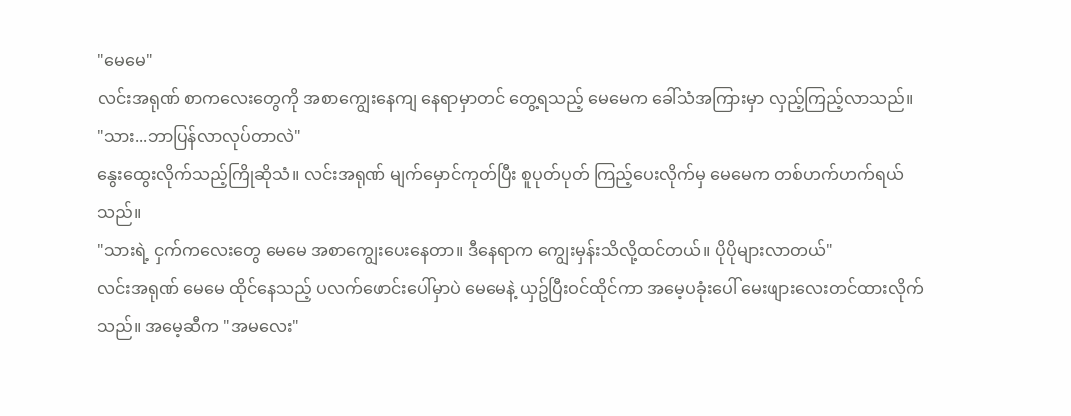"မေမေ"
လင်းအရုဏ် စာကလေးတွေကို အစာကျွေးနေကျ နေရာမှာတင် တွေ့ရသည့် မေမေက ခေါ်သံအကြားမှာ လှည့်ကြည့်လာသည်။
"သား...ဘာပြန်လာလုပ်တာလဲ"
နွေးထွေးလိုက်သည့်ကြိုဆိုသံ။ လင်းအရုဏ် မျက်မှောင်ကုတ်ပြီး စူပုတ်ပုတ် ကြည့်ပေးလိုက်မှ မေမေက တစ်ဟက်ဟက်ရယ်သည်။
"သားရဲ့ ငှက်ကလေးတွေ မေမေ အစာကျွေးပေးနေတာ။ ဒီနေရာက ကျွေးမှန်းသိလို့ထင်တယ်။ ပိုပိုများလာတယ်"
လင်းအရုဏ် မေမေ ထိုင်နေသည့် ပလက်ဖောင်းပေါ်မှာပဲ မေမေနဲ့ ယှဥ်ပြီးဝင်ထိုင်ကာ အမေ့ပခုံးပေါ် မေးဖျားလေးတင်ထားလိုက်သည်။ အမေ့ဆီက "အမလေး"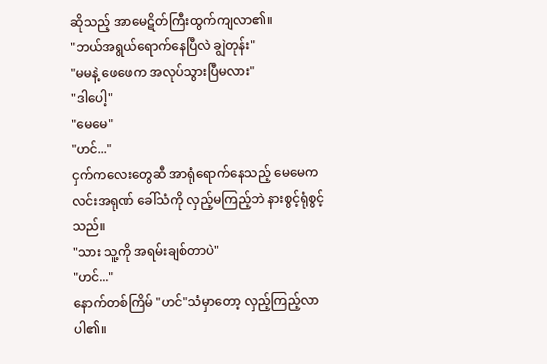ဆိုသည့် အာမေဋိတ်ကြီးထွက်ကျလာ၏။
"ဘယ်အရွယ်ရောက်နေပြီလဲ ချွဲတုန်း"
"မမနဲ့ ဖေဖေက အလုပ်သွားပြီမလား"
"ဒါပေါ့"
"မေမေ"
"ဟင်..."
ငှက်ကလေးတွေဆီ အာရုံရောက်နေသည့် မေမေက လင်းအရုဏ် ခေါ်သံကို လှည့်မကြည့်ဘဲ နားစွင့်ရုံစွင့်သည်။
"သား သူ့ကို အရမ်းချစ်တာပဲ"
"ဟင်..."
နောက်တစ်ကြိမ် "ဟင်"သံမှာတော့ လှည့်ကြည့်လာပါ၏။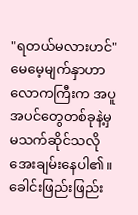"ရတယ်မလားဟင်"
မေမေ့မျက်နှာဟာ လောကကြီးက အပူအပင်တွေတစ်ခုနဲ့မှ မသက်ဆိုင်သလို အေးချမ်းနေပါ၏။ ခေါင်းဖြည်းဖြည်း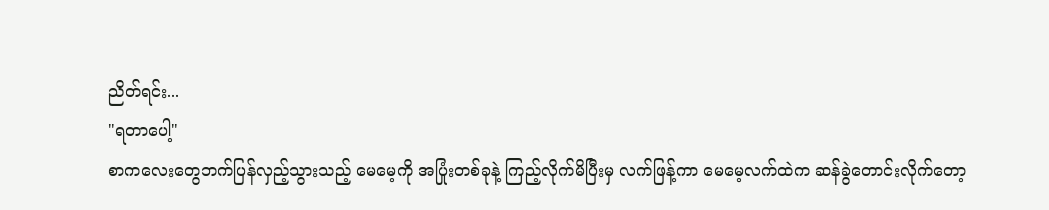ညိတ်ရင်း...
"ရတာပေါ့"
စာကလေးတွေဘက်ပြန်လှည့်သွားသည့် မေမေ့ကို အပြုံးတစ်ခုနဲ့ ကြည့်လိုက်မိပြီးမှ လက်ဖြန့်ကာ မေမေ့လက်ထဲက ဆန်ခွဲတောင်းလိုက်တော့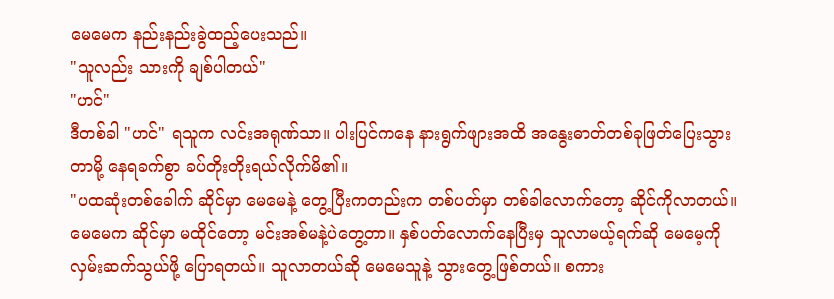မေမေက နည်းနည်းခွဲထည့်ပေးသည်။
"သူလည်း သားကို ချစ်ပါတယ်"
"ဟင်"
ဒီတစ်ခါ "ဟင်" ရသူက လင်းအရုဏ်သာ။ ပါးပြင်ကနေ နားရွက်ဖျားအထိ အနွေးဓာတ်တစ်ခုဖြတ်ပြေးသွားတာမို့ နေရခက်စွာ ခပ်တိုးတိုးရယ်လိုက်မိ၏။
"ပထဆုံးတစ်ခေါက် ဆိုင်မှာ မေမေနဲ့ တွေ့ပြီးကတည်းက တစ်ပတ်မှာ တစ်ခါလောက်တော့ ဆိုင်ကိုလာတယ်။ မေမေက ဆိုင်မှာ မထိုင်တော့ မင်းအစ်မနဲ့ပဲတွေ့တာ။ နှစ်ပတ်လောက်နေပြီးမှ သူလာမယ့်ရက်ဆို မေမေ့ကို လှမ်းဆက်သွယ်ဖို့ ပြောရတယ်။ သူလာတယ်ဆို မေမေသူနဲ့ သွားတွေ့ဖြစ်တယ်။ စကား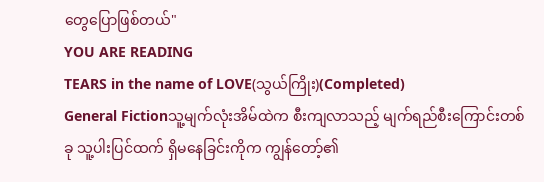တွေပြောဖြစ်တယ်"
YOU ARE READING
TEARS in the name of LOVE(သွယ်ကြိုး)(Completed)
General Fictionသူ့မျက်လုံးအိမ်ထဲက စီးကျလာသည့် မျက်ရည်စီးကြောင်းတစ်ခု သူ့ပါးပြင်ထက် ရှိမနေခြင်းကိုက ကျွန်တော့်၏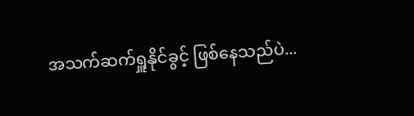အသက်ဆက်ရှူနိုင်ခွင့် ဖြစ်နေသည်ပဲ...